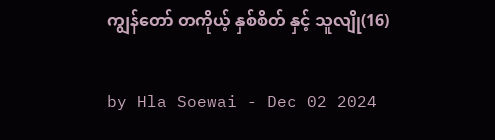ကျွန်တော် တကိုယ့် နှစ်စိတ် နှင့် သူလျို(16)

by Hla Soewai - Dec 02 2024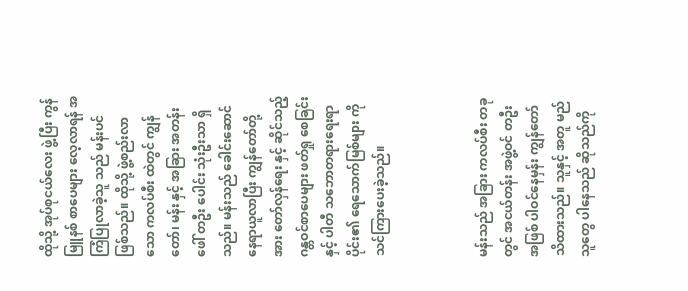ထိုသို့ အုပ်စုငယ်လေး ဖွဲ့ပြီး ကွန်မြူနစ် စာပေများ လေ့လာရန် အကြံပြုလာခဲ့သူ သည် မန်းပင် ဖြစ်သည်။ ထိုသို့ ဖွဲ့စည်းလာသော ကလပ်စီး ထဲတွင် ကျွန်တော်၊ မန်း နှင့် အခြား အတန်းဖေါ် တဦး ပေါင်း သုံးဦးသာ ရှိသည်။ မန်းသည် ခေါင်းဆောင် နေရာယူလာပြီး ကျွန်တော်တို့အား တော်လှန်ရေး နှင့် ဆိုင်သည့် ဂန္တဝင်စာပေများ ဖတ်ရှု‌ စေခြင်း နှင့် ပါတီ သဘောတရားရေးရာပိုင်း၏ ရေသောက်မြစ်များ ကို သင်ကြားပေးခဲ့သည်။



မန်းသည် အခြား ကလပ်စီး တခုတွင် အငယ်တန်း အဖွဲ့ဝင် တဦး အဖြစ် ပါဝင်နေမှန်း ကျွန်တော် သိထားသည်။ သူနှင့် အတူ မည်သူတွေ ပါနေသည် ဆိုသည်ကို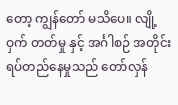တော့ ကျွန်တော် မသိပေ။ လျို့ဝှက် တတ်မှု နှင့် အင်္ဂါစဉ် အတိုင်း ရပ်တည်နေမှုသည် တော်လှန်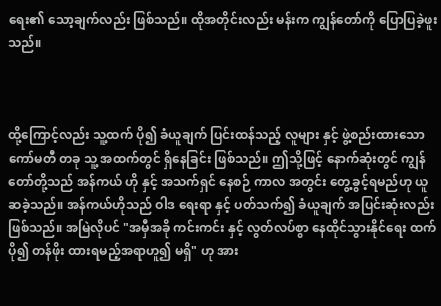ရေး၏ သော့ချက်လည်း ဖြစ်သည်။ ထိုအတိုင်းလည်း မန်းက ကျွန်တော်ကို ပြောပြခဲ့ဖူးသည်။



ထို့ကြောင့်လည်း သူ့ထက် ပို၍ ခံယူချက် ပြင်းထန်သည့် လူများ နှင့် ဖွဲ့စည်းထားသော ကော်မတီ တခု သူ့ အထက်တွင် ရှိနေခြင်း ဖြစ်သည်။ ဤသို့ဖြင့် နောက်ဆုံးတွင် ကျွန်တော်တို့သည် အန်ကယ် ဟို နှင့် အသက်ရှင် နေစဉ် ကာလ အတွင်း တွေ့ခွင့်ရမည်ဟု ယူဆခဲ့သည်။ အန်ကယ်ဟိုသည် ဝါဒ ရေးရာ နှင့် ပတ်သက်၍ ခံယူချက် အပြင်းဆုံးလည်း ဖြစ်သည်။ အမြဲလိုပင် "အမှီအခို ကင်းကင်း နှင့် လွတ်လပ်စွာ နေထိုင်သွားနိုင်ရေး ထက် ပို၍ တန်ဖိုး ထားရမည့်အရာဟူ၍ မရှိ" ဟု အား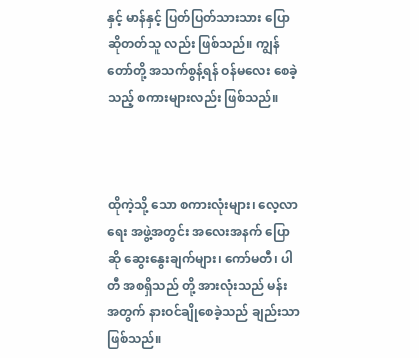နှင့် မာန်နှင့် ပြတ်ပြတ်သားသား ပြောဆိုတတ်သူ လည်း ဖြစ်သည်။ ကျွန်တော်တို့ အသက်စွန့်ရန် ဝန်မလေး စေခဲ့သည့် စကားများလည်း ဖြစ်သည်။



ထိုကဲ့သို့ သော စကားလုံးများ၊ လေ့လာ‌ ရေး အဖွဲ့အတွင်း အလေးအနက် ပြောဆို ဆွေးနွေးချက်များ၊ ကော်မတီ၊ ပါတီ အစရှိသည် တို့ အားလုံးသည် မန်း အတွက် နားဝင်ချိုစေခဲ့သည် ချည်းသာ ဖြစ်သည်။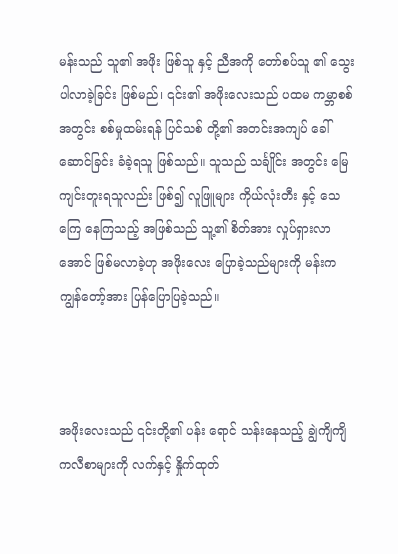မန်းသည် သူ၏ အဖိုး ဖြစ်သူ နှင့် ညီအကို တော်စပ်သူ ၏ သွေး ပါလာခဲ့ခြင်း ဖြစ်မည်၊ ၎င်း၏ အဖိုးလေးသည် ပထမ ကမ္ဘာစစ် အတွင်း စစ်မှုထမ်းရန် ပြင်သစ် တို့၏ အတင်းအကျပ် ခေါ်ဆောင်ခြင်း ခံခဲ့ရသူ ဖြစ်သည်။ သူသည် သင်္ချိုင်း အတွင်း မြေကျင်းတူးရသူလည်း ဖြစ်၍ လူဖြူများ ကိုယ်လုံးတီး နှင့် သေကြေ နေကြသည့် အဖြစ်သည် သူ့၏ စိတ်အား လှုပ်ရှားလာအောင် ဖြစ်မလာခဲ့ဟု အဖိုးလေး ပြောခဲ့သည်များကို မန်းက ကျွန်တော့်အား ပြန်ပြောပြခဲ့သည်။



အဖိုးလေးသည် ၎င်းတို့၏ ပန်း‌ ရောင် သန်းနေသည့် ချွဲကျိကျိ ကလီစာများကို လက်နှင့် နှိုက်ထုတ်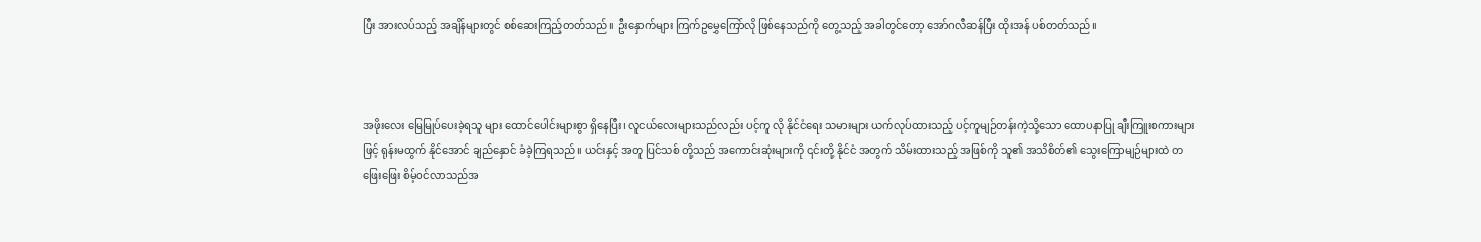ပြီး အားလပ်သည့် အချိန်များတွင် စစ်ဆေးကြည့်တတ်သည်။ ဦးနှောက်များ ကြက်ဥမွှေကြော်လို ဖြစ်နေသည်ကို တွေ့သည့် အခါတွင်တော့ အော်ဂလီဆန်ပြီး ထိုးအန် ပစ်တတ်သည်။



အဖိုးလေး မြေမြုပ်ပေးခဲ့ရသူ များ ထောင်ပေါင်းများစွာ ရှိနေပြီး၊ လူငယ်လေးများသည်လည်း ပင့်ကူ လို နိုင်ငံရေး သမားများ ယက်လုပ်ထားသည့် ပင့်ကူမျဉ်တန်းကဲ့သို့သော ထောပနာပြု ချီးကြူးစကားများ ဖြင့် ရုန်းမထွက် နိုင်အောင် ချည်နှောင် ခံခဲ့ကြရသည်။ ယင်းနှင့် အတူ ပြင်သစ် တို့သည် အကောင်းဆုံးများကို ၎င်းတို့ နိုင်ငံ အတွက် သိမ်းထားသည့် အဖြစ်ကို သူ၏ အသိစိတ်၏ သွေးကြောမျဉ်များထဲ တဖြေးဖြေး စိမ့်ဝင်လာသည်အ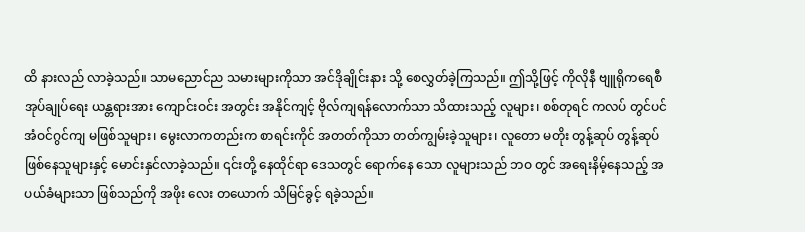ထိ နားလည် လာခဲ့သည်။ သာမညောင်ည သမားများကိုသာ အင်ဒိုချိုင်းနား သို့ စေလွှတ်ခဲ့ကြသည်။ ဤသို့ဖြင့် ကိုလိုနီ ဗျူရိုကရေစီ အုပ်ချုပ်ရေး ယန္တရားအား ကျောင်းဝင်း အတွင်း အနိုင်ကျင့် ဗိုလ်ကျရန်လောက်သာ သိထားသည့် လူများ၊ စစ်တုရင် ကလပ် တွင်ပင် အံဝင်ဂွင်ကျ မဖြစ်သူများ၊ မွေးလာကတည်းက စာရင်းကိုင် အတတ်ကိုသာ တတ်ကျွမ်းခဲ့သူများ၊ လူတော မတိုး တွန့်ဆုပ် တွန့်ဆုပ် ဖြစ်နေသူများနှင့် မောင်းနှင်လာခဲ့သည်။ ၎င်းတို့ နေထိုင်ရာ ဒေသတွင် ရောက်နေ‌ သော လူများသည် ဘဝ တွင် အရေးနိမ့်နေသည့် အပယ်ခံများသာ ဖြစ်သည်ကို အဖိုး‌ လေး တယောက် သိမြင်ခွင့် ရခဲ့သည်။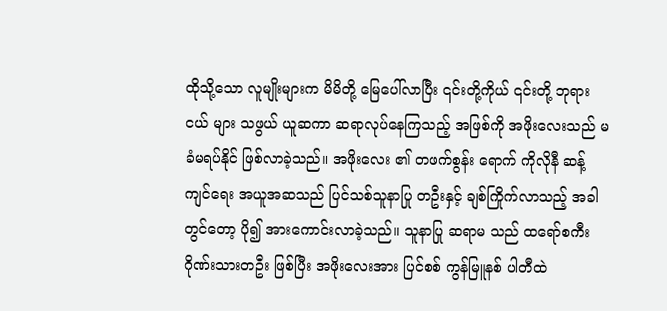ထိုသို့သော လူမျိုးများက မိမိတို့ မြေပေါ်လာပြီး ၎င်းတို့ကိုယ် ၎င်းတို့ ဘုရားငယ် များ သဖွယ် ယူဆကာ ဆရာလုပ်နေကြသည့် အဖြစ်ကို အဖိုးလေးသည် မခံမရပ်နိုင် ဖြစ်လာခဲ့သည်။ အဖိုးလေး ၏ တဖက်စွန်း ရောက် ကိုလိုနီ ဆန့်ကျင်ရေး အယူအဆသည် ပြင်သစ်သူနာပြု တဦးနှင့် ချစ်ကြိုက်လာသည့် အခါတွင်တော့ ပို၍ အားကောင်းလာခဲ့သည်။ သူနာပြု ဆရာမ သည် ထရော်စကီး ဂိုဏ်းသားတဦး ဖြစ်ပြီး အဖိုးလေးအား ပြင်စစ် ကွန်မြူနစ် ပါတီထဲ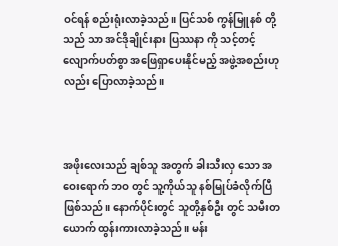ဝင်ရန် စည်းရုံးလာခဲ့သည်။ ပြင်သစ် ကွန်မြူနစ် တို့သည် သာ အင်ဒိုချိုင်းနား ပြဿနာ ကို သင့်တင့်လျောက်ပတ်စွာ အဖြေရှာပေးနိုင်မည့် အဖွဲ့အစည်းဟုလည်း ပြောလာခဲ့သည်။



အဖိုးလေးသည် ချစ်သူ အတွက် ခါးသီးလှ‌ သော အဝေးရောက် ဘဝ တွင် သူ့ကိုယ်သူ နစ်မြုပ်ခံလိုက်ပြီ ဖြစ်သည်။ နောက်ပိုင်းတွင် သူတို့နှစ်ဦး တွင် သမီးတယောက် ထွန်းကားလာခဲ့သည်။ မန်း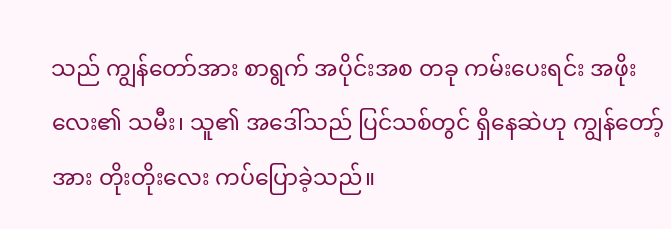သည် ကျွန်တော်အား စာရွက် အပိုင်းအစ တခု ကမ်းပေးရင်း အဖိုးလေး၏ သမီး၊ သူ၏ အဒေါ်သည် ပြင်သစ်တွင် ရှိနေဆဲဟု ကျွန်တော့်အား တိုးတိုးလေး ကပ်ပြောခဲ့သည်။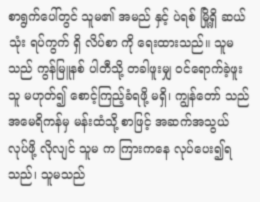စာရွက်ပေါ်တွင် သူမ၏ အမည် နှင့် ပဲရစ် မြို့ရှိ ဆယ်သုံး ရပ်ကွက် ရှိ လိပ်စာ ‌ကို ရေးထားသည်။ သူမသည် ကွန်မြူနစ် ပါတီသို့ တခါဖူးမျှ ဝင်ရောက်ခဲ့ဖူးသူ မဟုတ်၍ စောင့်ကြည့်ခံရဖို့ မရှိ၊ ကျွန်တော် သည် အမေရိကန်မှ မန်းထံသို့ စာဖြင့် အဆက်အသွယ် လုပ်ဖို့ လိုလျင် သူမ က ကြားကနေ လုပ်ပေး၍ရသည်၊ သူမသည်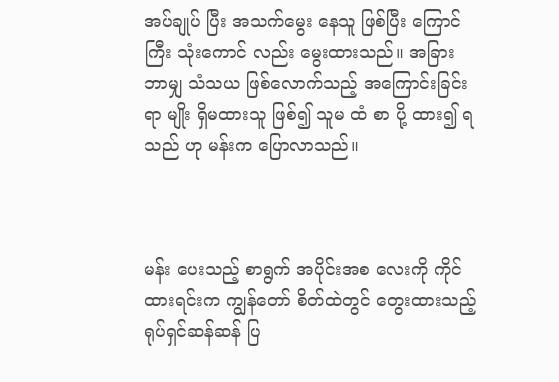အပ်ချုပ် ပြီး အသက်မွေး နေသူ ဖြစ်ပြီး ကြောင်ကြီး သုံးကောင် လည်း မွေးထားသည်။ အခြား ဘာမျှ သံသယ ဖြစ်လောက်သည့် အကြောင်းခြင်းရာ မျိုး ရှိမထားသူ ဖြစ်၍ သူမ ထံ စာ ‌ပို့ ထား၍ ရသည် ဟု မန်းက ပြောလာသည်။



မန်း ပေးသည့် စာရွက် အပိုင်းအစ လေးကို ကိုင်ထားရင်းက ကျွန်တော် စိတ်ထဲတွင် တွေးထားသည့် ရုပ်ရှင်ဆန်ဆန် ပြ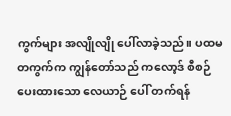ကွက်များ အလျိုလျို ပေါ်လာခဲ့သည်။ ပထမ တကွက်က ကျွန်တော်သည် ကလော့ဒ် စီစဉ် ပေးထားသော လေယာဉ် ပေါ် တက်ရန်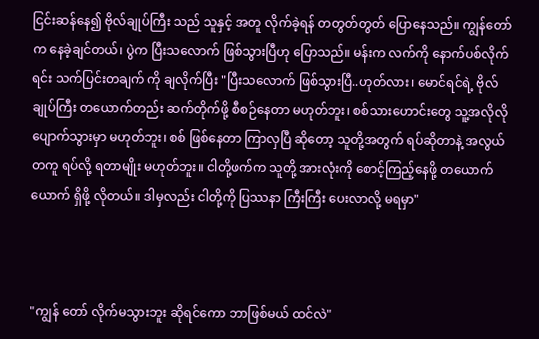ငြင်းဆန်နေ၍ ဗိုလ်ချုပ်ကြီး သည် သူနှင့် အတူ လိုက်ခဲ့ရန် တတွတ်တွတ် ပြောနေသည်။ ကျွန်တော်က နေခဲ့ချင်တယ်၊ ပွဲက ပြီးသလောက် ဖြစ်သွားပြီဟု ပြောသည်။ မန်းက လက်ကို နောက်ပစ်လိုက်ရင်း သက်ပြင်းတချက် ကို ချလိုက်ပြီး "ပြီးသလောက် ဖြစ်သွားပြီ..ဟုတ်လား၊ မောင်ရင်ရဲ့ ဗိုလ်ချုပ်ကြီး တယောက်တည်း ဆက်တိုက်ဖို့ စီစဉ်နေတာ မဟုတ်ဘူး၊ စစ်သားဟောင်းတွေ သူ့အလိုလို ပျောက်သွားမှာ မဟုတ်ဘူး၊ စစ် ဖြစ်နေတာ ကြာလှပြီ ဆိုတော့ သူတို့အတွက် ရပ်ဆိုတာနဲ့ အလွယ်တကူ ရပ်လို့ ရတာမျိုး မဟုတ်ဘူး။ ငါတို့ဖက်က သူတို့ အားလုံးကို စောင့်ကြည့်‌နေဖို့ တယောက်ယောက် ရှိဖို့ လိုတယ်။ ဒါမှလည်း ငါတို့ကို ပြဿနာ ကြီးကြီး ပေးလာလို့ မရမှာ"



"ကျွန် တော် လိုက်မသွားဘူး ဆိုရင်ကော ဘာဖြစ်မယ် ထင်လဲ"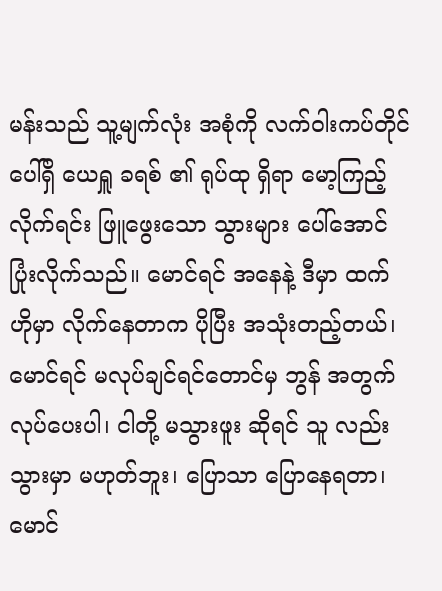မန်းသည် သူ့မျက်လုံး အစုံကို လက်ဝါးကပ်တိုင် ပေါ်ရှိ ယေရှူ ခရစ် ၏ ရုပ်ထု ရှိရာ မော့ကြည့် လိုက်ရင်း ဖြူဖွေးသော သွားများ ပေါ်အောင် ပြုံးလိုက်သည်။ မောင်ရင် အနေနဲ့ ဒီမှာ ထက် ဟိုမှာ လိုက်နေတာက ပိုပြီး အသုံးတည့်တယ်၊ မောင်ရင် မလုပ်ချင်ရင်တောင်မှ ဘွန် အတွက် လုပ်ပေးပါ၊ ငါတို့ မသွားဖူး ဆိုရင် သူ လည်း သွားမှာ မဟုတ်ဘူး၊ ပြောသာ ပြောနေရတာ၊ မောင်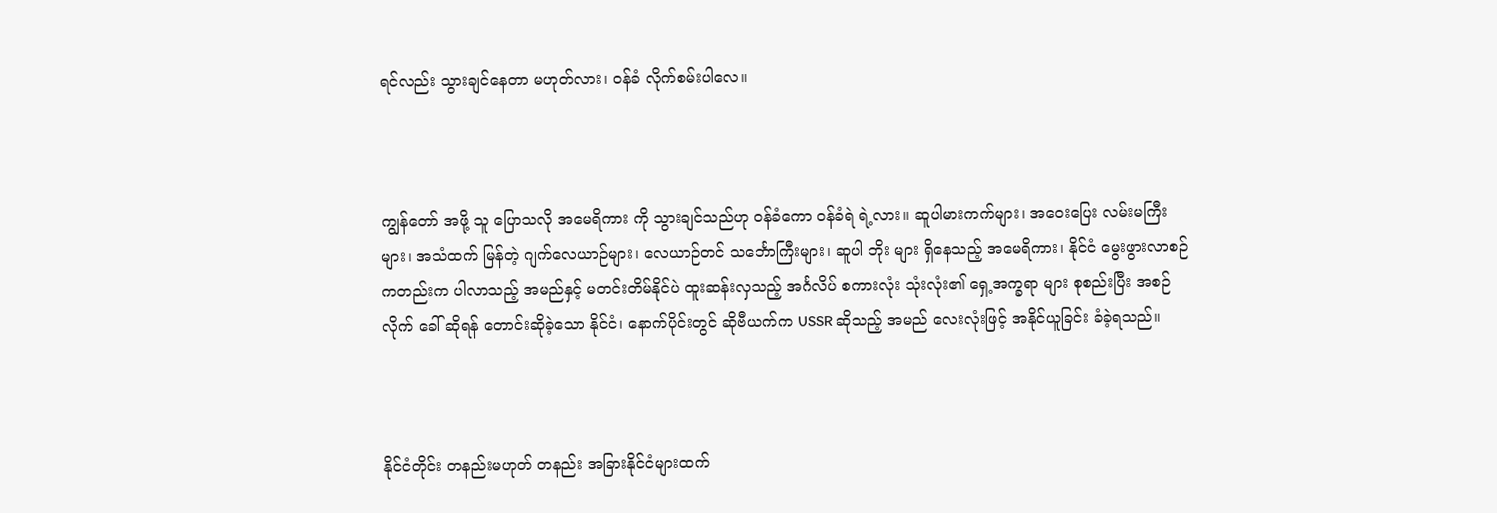ရင်လည်း သွားချင်နေတာ မဟုတ်လား၊ ဝန်ခံ လိုက်စမ်းပါလေ။



ကျွန်တော် အဖို့ သူ ပြောသလို အမေရိကား ကို သွားချင်သည်ဟု ဝန်ခံကော ဝန်ခံရဲ ရဲ့လား။ ဆူပါမားကက်များ၊ အဝေးပြေး လမ်းမကြီးများ၊ အသံထက် မြန်တဲ့ ဂျက်လေယာဉ်များ၊ လေယာဉ်တင် သင်္ဘောကြီးများ၊ ‌ဆူပါ ဘိုး များ ရှိနေသည့် အမေရိကား၊ နိုင်ငံ မွေးဖွားလာစဉ် ကတည်းက ပါလာသည့် အမည်နှင့် မတင်းတိမ်နိုင်ပဲ ထူးဆန်းလှသည့် အင်္ဂလိပ် စကားလုံး သုံးလုံး၏ ရှေ့အက္ခရာ များ စုစည်းပြီး အစဉ်လိုက် ခေါ် ဆိုရန် တောင်းဆိုခဲ့သော နိုင်ငံ၊ နောက်ပိုင်းတွင် ဆိုဗီယက်က USSR ဆိုသည့် အမည် လေးလုံးဖြင့် အနိုင်ယူခြင်း ခံခဲ့ရသည်။



နိုင်ငံတိုင်း တနည်းမဟုတ် တနည်း အခြားနိုင်ငံများထက်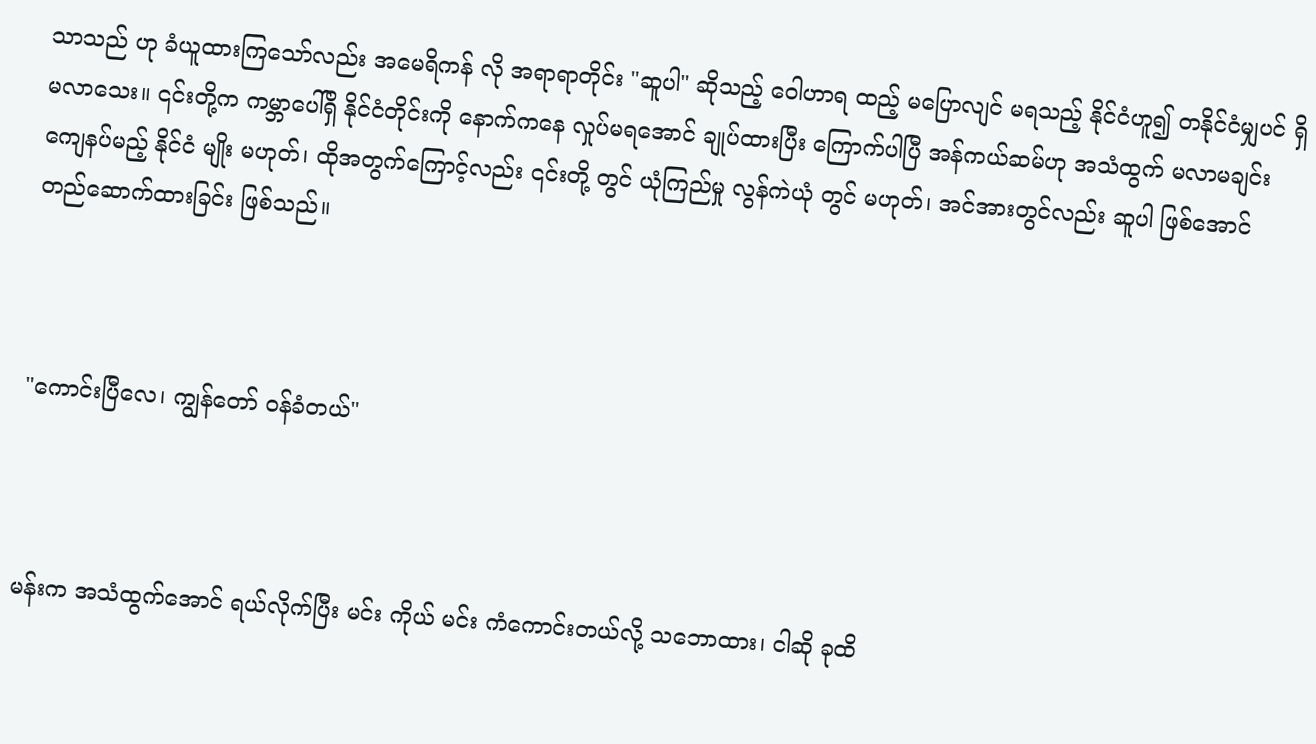သာသည် ဟု ခံယူထားကြသော်လည်း အမေရိကန် လို အရာရာတိုင်း "ဆူပါ" ဆိုသည့် ဝေါဟာရ ထည့် မပြောလျင် မရသည့် နိုင်ငံဟူ၍ တနိုင်ငံမျှပင် ရှိမလာသေး။ ၎င်းတို့က ကမ္ဘာပေါ်ရှိ နိုင်ငံတိုင်းကို နောက်ကနေ လှုပ်မရအောင် ချုပ်ထားပြီး ကြောက်ပါပြီ အန်ကယ်ဆမ်ဟု အသံထွက် မလာမချင်း ကျေနပ်မည့် နိုင်ငံ မျိုး မဟုတ်၊ ထိုအတွက်ကြောင့်လည်း ၎င်းတို့ တွင် ယုံကြည်မှု လွန်ကဲယုံ တွင် မဟုတ်၊ အင်အားတွင်လည်း ဆူပါ ဖြစ်အောင် တည်ဆောက်ထားခြင်း ဖြစ်သည်။



"ကောင်းပြီလေ၊ ကျွန်တော် ဝန်ခံတယ်"



မန်းက အသံထွက်အောင် ရယ်လိုက်ပြီး မင်း ကိုယ် မင်း ကံကောင်းတယ်လို့ သဘောထား၊ ငါဆို ခုထိ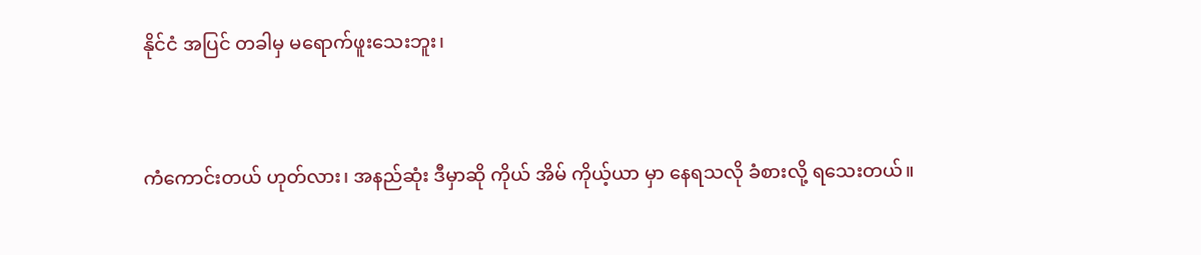နိုင်ငံ အပြင် တခါမှ မရောက်ဖူးသေးဘူး၊



ကံကောင်းတယ် ဟုတ်လား၊ အနည်ဆုံး ဒီမှာဆို ကိုယ် အိမ် ကိုယ့်ယာ မှာ နေရသလို ခံစားလို့ ရသေးတယ်။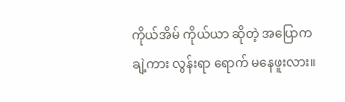ကိုယ်အိမ် ကိုယ်ယာ ဆိုတဲ့ အပြောက ချဲ့ကား လွန်းရာ ရောက် မနေဖူးလား။